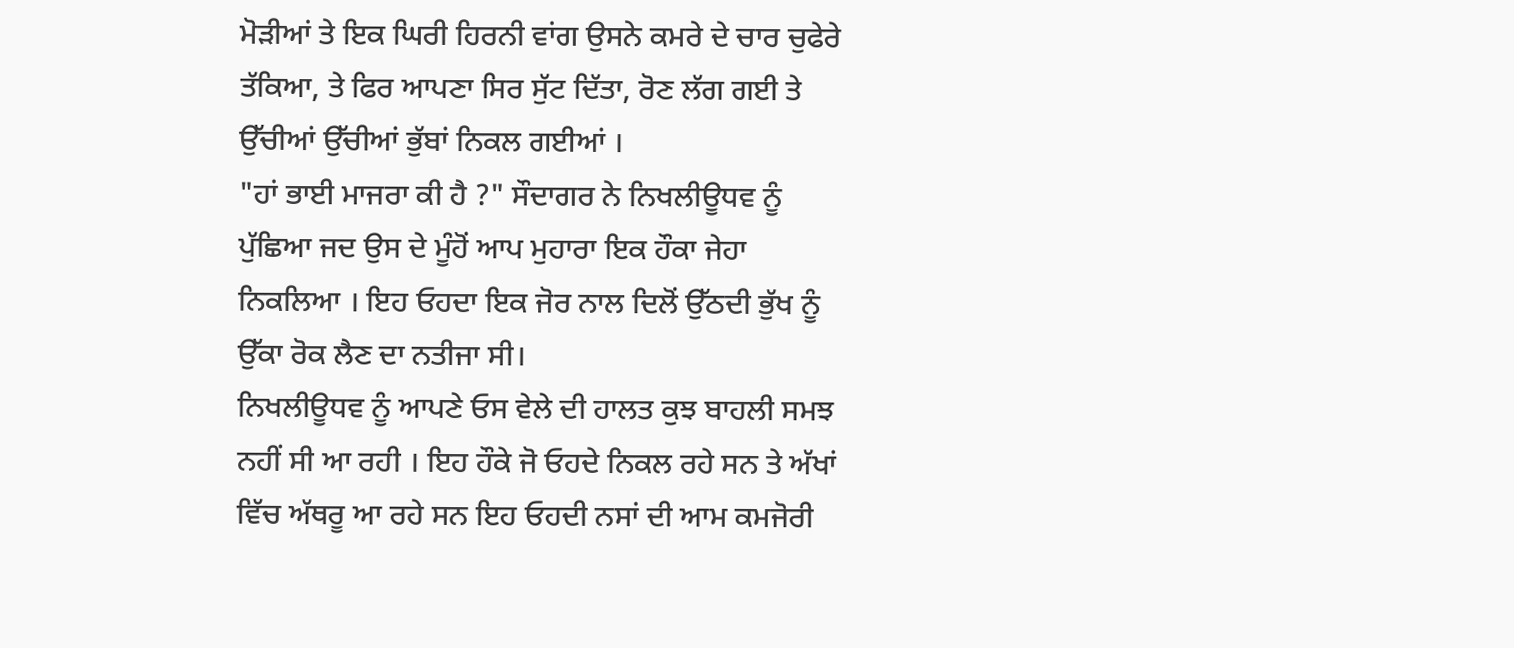ਮੋੜੀਆਂ ਤੇ ਇਕ ਘਿਰੀ ਹਿਰਨੀ ਵਾਂਗ ਉਸਨੇ ਕਮਰੇ ਦੇ ਚਾਰ ਚੁਫੇਰੇ ਤੱਕਿਆ, ਤੇ ਫਿਰ ਆਪਣਾ ਸਿਰ ਸੁੱਟ ਦਿੱਤਾ, ਰੋਣ ਲੱਗ ਗਈ ਤੇ ਉੱਚੀਆਂ ਉੱਚੀਆਂ ਭੁੱਬਾਂ ਨਿਕਲ ਗਈਆਂ ।
"ਹਾਂ ਭਾਈ ਮਾਜਰਾ ਕੀ ਹੈ ?" ਸੌਦਾਗਰ ਨੇ ਨਿਖਲੀਊਧਵ ਨੂੰ ਪੁੱਛਿਆ ਜਦ ਉਸ ਦੇ ਮੂੰਹੋਂ ਆਪ ਮੁਹਾਰਾ ਇਕ ਹੌਕਾ ਜੇਹਾ ਨਿਕਲਿਆ । ਇਹ ਓਹਦਾ ਇਕ ਜੋਰ ਨਾਲ ਦਿਲੋਂ ਉੱਠਦੀ ਭੁੱਖ ਨੂੰ ਉੱਕਾ ਰੋਕ ਲੈਣ ਦਾ ਨਤੀਜਾ ਸੀ।
ਨਿਖਲੀਊਧਵ ਨੂੰ ਆਪਣੇ ਓਸ ਵੇਲੇ ਦੀ ਹਾਲਤ ਕੁਝ ਬਾਹਲੀ ਸਮਝ ਨਹੀਂ ਸੀ ਆ ਰਹੀ । ਇਹ ਹੌਕੇ ਜੋ ਓਹਦੇ ਨਿਕਲ ਰਹੇ ਸਨ ਤੇ ਅੱਖਾਂ ਵਿੱਚ ਅੱਥਰੂ ਆ ਰਹੇ ਸਨ ਇਹ ਓਹਦੀ ਨਸਾਂ ਦੀ ਆਮ ਕਮਜੋਰੀ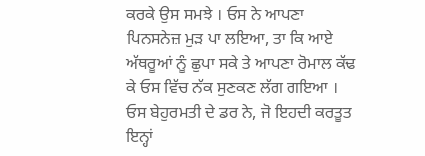ਕਰਕੇ ਉਸ ਸਮਝੇ । ਓਸ ਨੇ ਆਪਣਾ ਪਿਨਸਨੇਜ਼ ਮੁੜ ਪਾ ਲਇਆ, ਤਾ ਕਿ ਆਏ ਅੱਥਰੂਆਂ ਨੂੰ ਛੁਪਾ ਸਕੇ ਤੇ ਆਪਣਾ ਰੋਮਾਲ ਕੱਢ ਕੇ ਓਸ ਵਿੱਚ ਨੱਕ ਸੁਣਕਣ ਲੱਗ ਗਇਆ ।
ਓਸ ਬੇਹੁਰਮਤੀ ਦੇ ਡਰ ਨੇ, ਜੋ ਇਹਦੀ ਕਰਤੂਤ ਇਨ੍ਹਾਂ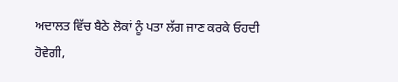ਅਦਾਲਤ ਵਿੱਚ ਬੈਠੇ ਲੋਕਾਂ ਨੂੰ ਪਤਾ ਲੱਗ ਜਾਣ ਕਰਕੇ ਓਹਦੀ ਹੋਵੇਗੀ,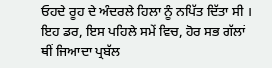ਓਹਦੇ ਰੂਹ ਦੇ ਅੰਦਰਲੇ ਹਿਲਾ ਨੂੰ ਨਪਿੱਤ ਦਿੱਤਾ ਸੀ । ਇਹ ਡਰ, ਇਸ ਪਹਿਲੇ ਸਮੇਂ ਵਿਚ, ਹੋਰ ਸਭ ਗੱਲਾਂ ਥੀਂ ਜਿਆਦਾ ਪ੍ਰਬੱਲ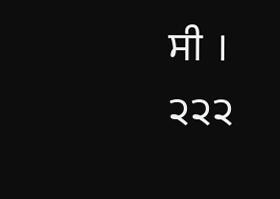ਸੀ ।
੨੨੨